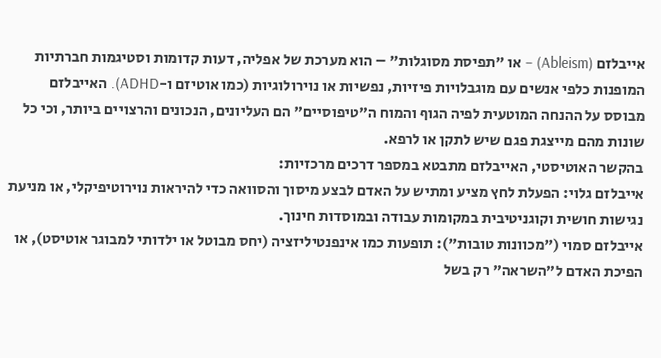אייבלזם (Ableism) – או "תפיסת מסוגלות" – הוא מערכת של אפליה, דעות קדומות וסטיגמות חברתיות המופנות כלפי אנשים עם מוגבלויות פיזיות, נפשיות או נוירולוגיות (כמו אוטיזם ו-ADHD). האייבלזם מבוסס על ההנחה המוטעית לפיה הגוף והמוח ה"טיפוסיים" הם העליונים, הנכונים והרצויים ביותר, וכי כל שונות מהם מייצגת פגם שיש לתקן או לרפא.
בהקשר האוטיסטי, האייבלזם מתבטא במספר דרכים מרכזיות:
אייבלזם גלוי: הפעלת לחץ מציע ומתיש על האדם לבצע מיסוך והסוואה כדי להיראות נוירוטיפיקלי, או מניעת נגישות חושית וקוגניטיבית במקומות עבודה ובמוסדות חינוך.
אייבלזם סמוי ("מכוונות טובות"): תופעות כמו אינפנטיליזציה (יחס מבוטל או ילדותי למבוגר אוטיסט), או הפיכת האדם ל"השראה" רק בשל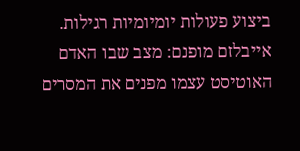ביצוע פעולות יומיומיות רגילות.
אייבלזם מופנם: מצב שבו האדם האוטיסט עצמו מפנים את המסרים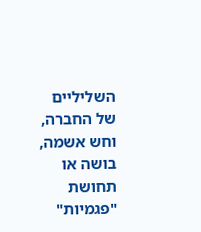השליליים של החברה, וחש אשמה, בושה או תחושת "פגמיות"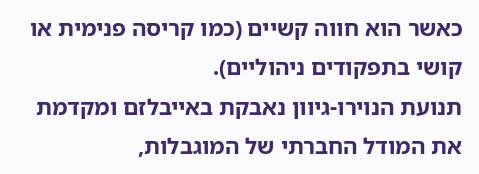כאשר הוא חווה קשיים (כמו קריסה פנימית או קושי בתפקודים ניהוליים).
תנועת הנוירו-גיוון נאבקת באייבלזם ומקדמת את המודל החברתי של המוגבלות,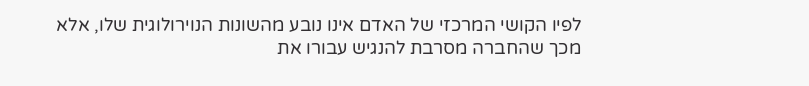לפיו הקושי המרכזי של האדם אינו נובע מהשונות הנוירולוגית שלו, אלא מכך שהחברה מסרבת להנגיש עבורו את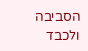הסביבה ולכבד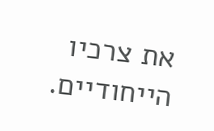את צרכיו הייחודיים.